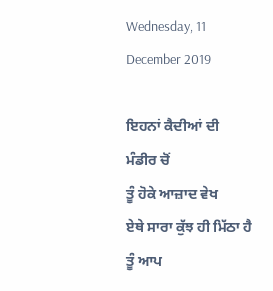Wednesday, 11 December 2019

ਇਹਨਾਂ ਕੈਦੀਆਂ ਦੀ ਮੰਡੀਰ ਚੋਂ
ਤੂੰ ਹੋਕੇ ਆਜ਼ਾਦ ਵੇਖ
ਏਥੇ ਸਾਰਾ ਕੁੱਝ ਹੀ ਮਿੱਠਾ ਹੈ
ਤੂੰ ਆਪ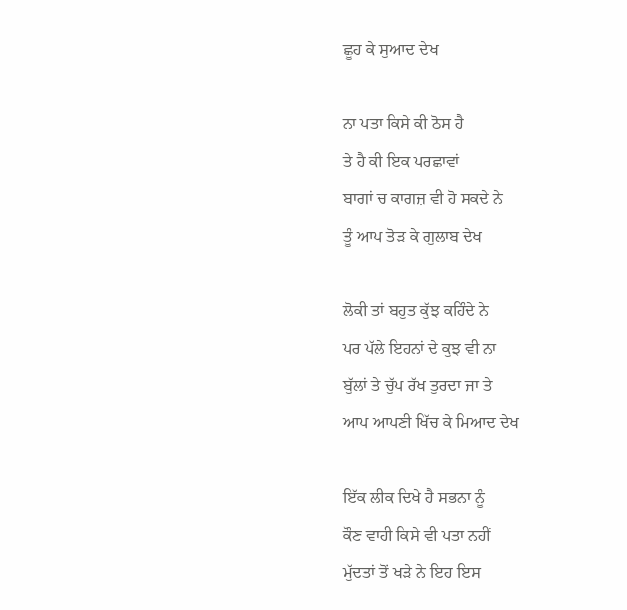ਛੂਹ ਕੇ ਸੁਆਦ ਦੇਖ

ਨਾ ਪਤਾ ਕਿਸੇ ਕੀ ਠੋਸ ਹੈ
ਤੇ ਹੈ ਕੀ ਇਕ ਪਰਛਾਵਾਂ
ਬਾਗਾਂ ਚ ਕਾਗਜ਼ ਵੀ ਹੋ ਸਕਦੇ ਨੇ
ਤੂੰ ਆਪ ਤੋੜ ਕੇ ਗੁਲਾਬ ਦੇਖ

ਲੋਕੀ ਤਾਂ ਬਹੁਤ ਕੁੱਝ ਕਹਿੰਦੇ ਨੇ
ਪਰ ਪੱਲੇ ਇਹਨਾਂ ਦੇ ਕੁਝ ਵੀ ਨਾ
ਬੁੱਲਾਂ ਤੇ ਚੁੱਪ ਰੱਖ ਤੁਰਦਾ ਜਾ ਤੇ
ਆਪ ਆਪਣੀ ਖਿੱਚ ਕੇ ਮਿਆਦ ਦੇਖ

ਇੱਕ ਲੀਕ ਦਿਖੇ ਹੈ ਸਭਨਾ ਨੂੰ
ਕੌਣ ਵਾਹੀ ਕਿਸੇ ਵੀ ਪਤਾ ਨਹੀਂ
ਮੁੱਦਤਾਂ ਤੋਂ ਖੜੇ ਨੇ ਇਹ ਇਸ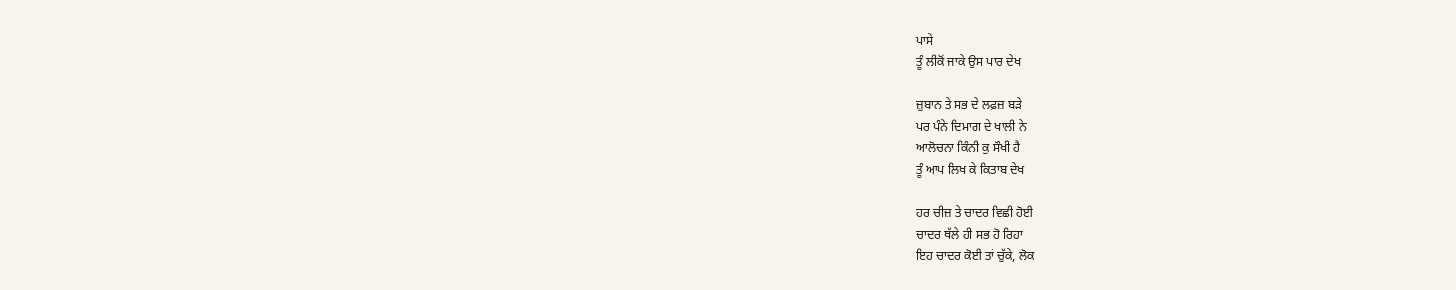ਪਾਸੇ
ਤੂੰ ਲੀਕੋਂ ਜਾਕੇ ਉਸ ਪਾਰ ਦੇਖ

ਜ਼ੁਬਾਨ ਤੇ ਸਭ ਦੇ ਲਫ਼ਜ਼ ਬੜੇ
ਪਰ ਪੰਨੇ ਦਿਮਾਗ ਦੇ ਖਾਲੀ ਨੇ
ਆਲੋਚਨਾ ਕਿੰਨੀ ਕੁ ਸੌਖੀ ਹੈ
ਤੂੰ ਆਪ ਲਿਖ ਕੇ ਕਿਤਾਬ ਦੇਖ

ਹਰ ਚੀਜ਼ ਤੇ ਚਾਦਰ ਵਿਛੀ ਹੋਈ
ਚਾਦਰ ਥੱਲੇ ਹੀ ਸਭ ਹੋ ਰਿਹਾ
ਇਹ ਚਾਦਰ ਕੋਈ ਤਾਂ ਚੁੱਕੇ, ਲੋਕ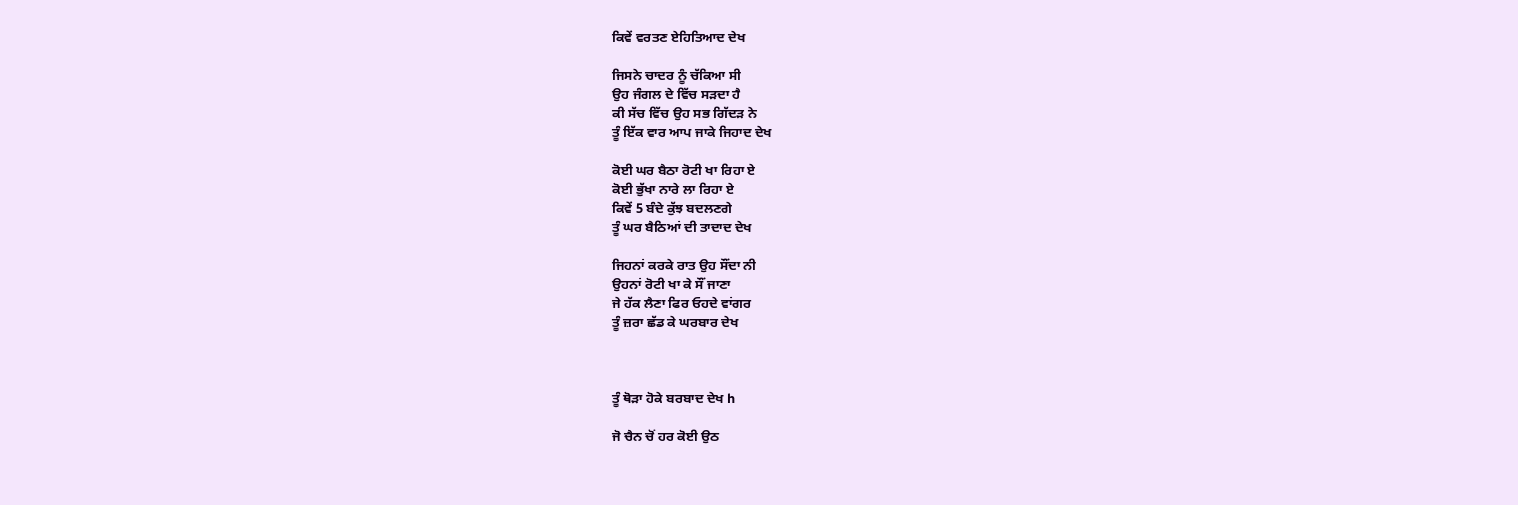ਕਿਵੇਂ ਵਰਤਣ ਏਹਿਤਿਆਦ ਦੇਖ

ਜਿਸਨੇ ਚਾਦਰ ਨੂੰ ਚੱਕਿਆ ਸੀ
ਉਹ ਜੰਗਲ ਦੇ ਵਿੱਚ ਸੜਦਾ ਹੈ
ਕੀ ਸੱਚ ਵਿੱਚ ਉਹ ਸਭ ਗਿੱਦੜ ਨੇ
ਤੂੰ ਇੱਕ ਵਾਰ ਆਪ ਜਾਕੇ ਜਿਹਾਦ ਦੇਖ

ਕੋਈ ਘਰ ਬੈਠਾ ਰੋਟੀ ਖਾ ਰਿਹਾ ਏ
ਕੋਈ ਭੁੱਖਾ ਨਾਰੇ ਲਾ ਰਿਹਾ ਏ
ਕਿਵੇਂ 5 ਬੰਦੇ ਕੁੱਝ ਬਦਲਣਗੇ
ਤੂੰ ਘਰ ਬੈਠਿਆਂ ਦੀ ਤਾਦਾਦ ਦੇਖ

ਜਿਹਨਾਂ ਕਰਕੇ ਰਾਤ ਉਹ ਸੌਂਦਾ ਨੀ
ਉਹਨਾਂ ਰੋਟੀ ਖਾ ਕੇ ਸੌਂ ਜਾਣਾ
ਜੇ ਹੱਕ ਲੈਣਾ ਫਿਰ ਓਹਦੇ ਵਾਂਗਰ
ਤੂੰ ਜ਼ਰਾ ਛੱਡ ਕੇ ਘਰਬਾਰ ਦੇਖ



ਤੂੰ ਥੋੜਾ ਹੋਕੇ ਬਰਬਾਦ ਦੇਖ h

ਜੋ ਚੈਨ ਚੋਂ ਹਰ ਕੋਈ ਉਠ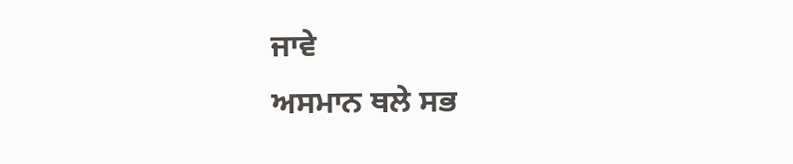ਜਾਵੇ
ਅਸਮਾਨ ਥਲੇ ਸਭ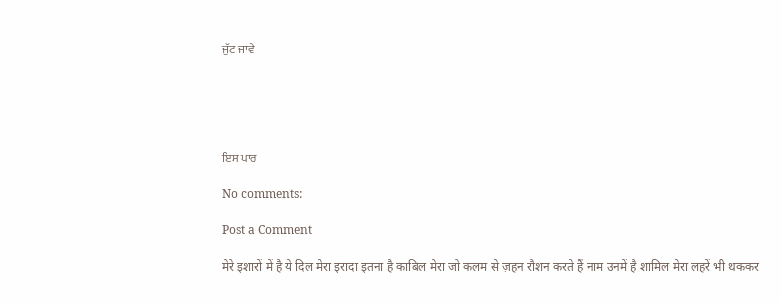ਜੁੱਟ ਜਾਵੇ





ਇਸ ਪਾਰ

No comments:

Post a Comment

मेरे इशारों में है ये दिल मेरा इरादा इतना है काबिल मेरा जो कलम से ज़हन रौशन करते हैं नाम उनमें है शामिल मेरा लहरें भी थककर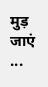मुड़ जाएं ...